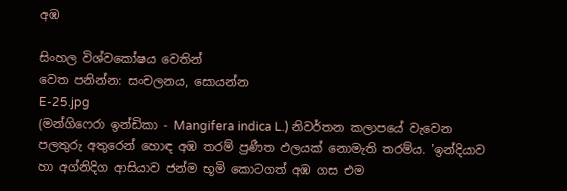අඹ

සිංහල විශ්වකෝෂය වෙතින්
වෙත පනින්න: සංචලනය, සොයන්න
E-25.jpg
(මන්ගිෆෙරා ඉන්ඩිකා - Mangifera indica L.) නිවර්තන කලාපයේ වැවෙන පලතුරු අතුරෙන් හොඳ අඹ තරම් ප්‍රණීත ඵලයක් නොමැති තරම්ය. 'ඉන්දියාව හා අග්නිදිග ආසියාව ජන්ම භූමි කොටගත් අඹ ගස එම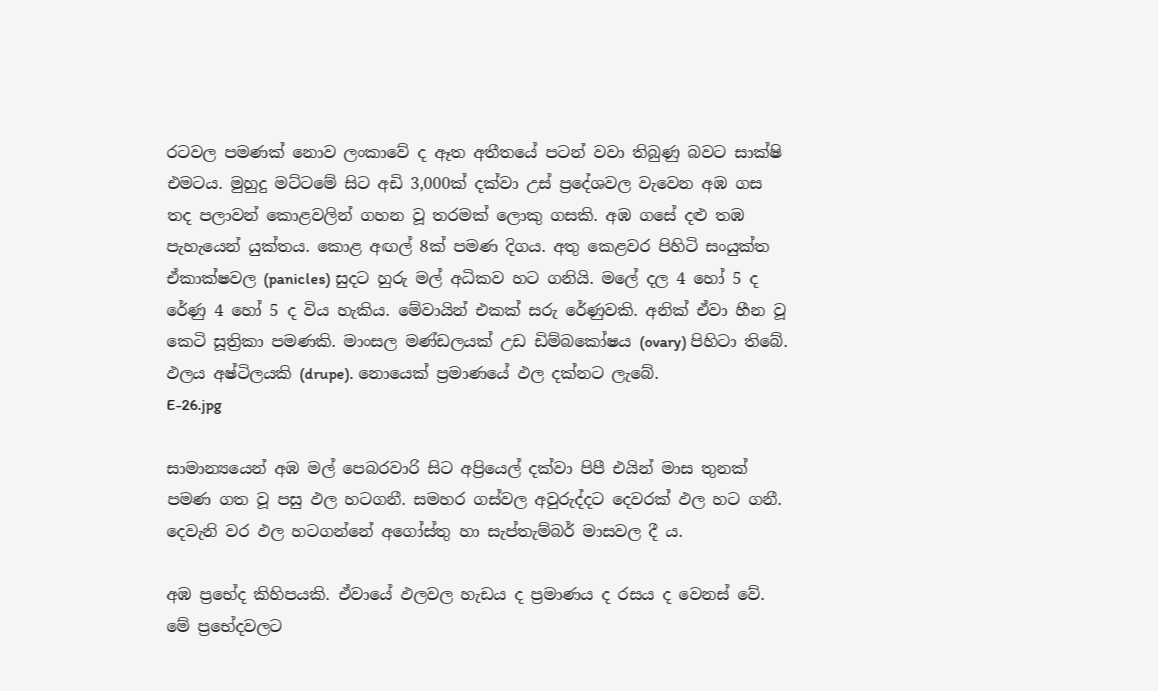රටවල පමණක් නොව ලංකාවේ ද ඈත අතීතයේ පටන් වවා තිබුණු බවට සාක්ෂි එමටය. මුහුදු මට්ටමේ සිට අඩි 3,000ක් දක්වා උස් ප්‍රදේශවල වැවෙන අඹ ගස තද පලාවන් කොළවලින් ගහන වූ තරමක් ලොකු ගසකි. අඹ ගසේ දළු තඹ පැහැයෙන් යුක්තය. කොළ අඟල් 8ක් පමණ දිගය. අතු කෙළවර පිහිටි සංයුක්ත ඒකාක්ෂවල (panicles) සුදට හුරු මල් අධිකව හට ගනියි. මලේ දල 4 හෝ 5 ද රේණු 4 හෝ 5 ද විය හැකිය. මේවායින් එකක් සරු රේණුවකි. අනික් ඒවා හීන වූ කෙටි සූත්‍රිකා පමණකි. මාංසල මණ්ඩලයක් උඩ ඩිම්බකෝෂය (ovary) පිහිටා තිබේ. ඵලය අෂ්ටිලයකි (drupe). නොයෙක් ප්‍රමාණයේ ඵල දක්නට ලැබේ.
E-26.jpg

සාමාන්‍යයෙන් අඹ මල් පෙබරවාරි සිට අප්‍රියෙල් දක්වා පිපී එයින් මාස තුනක් පමණ ගත වූ පසු ඵල හටගනී. සමහර ගස්වල අවුරුද්දට දෙවරක් ඵල හට ගනී. දෙවැනි වර ඵල හටගන්නේ අගෝස්තු හා සැප්තැම්බර් මාසවල දී ය.

අඹ ප්‍රභේද කිහිපයකි. ඒවායේ ඵලවල හැඩය ද ප්‍රමාණය ද රසය ද වෙනස් වේ. මේ ප්‍රභේදවලට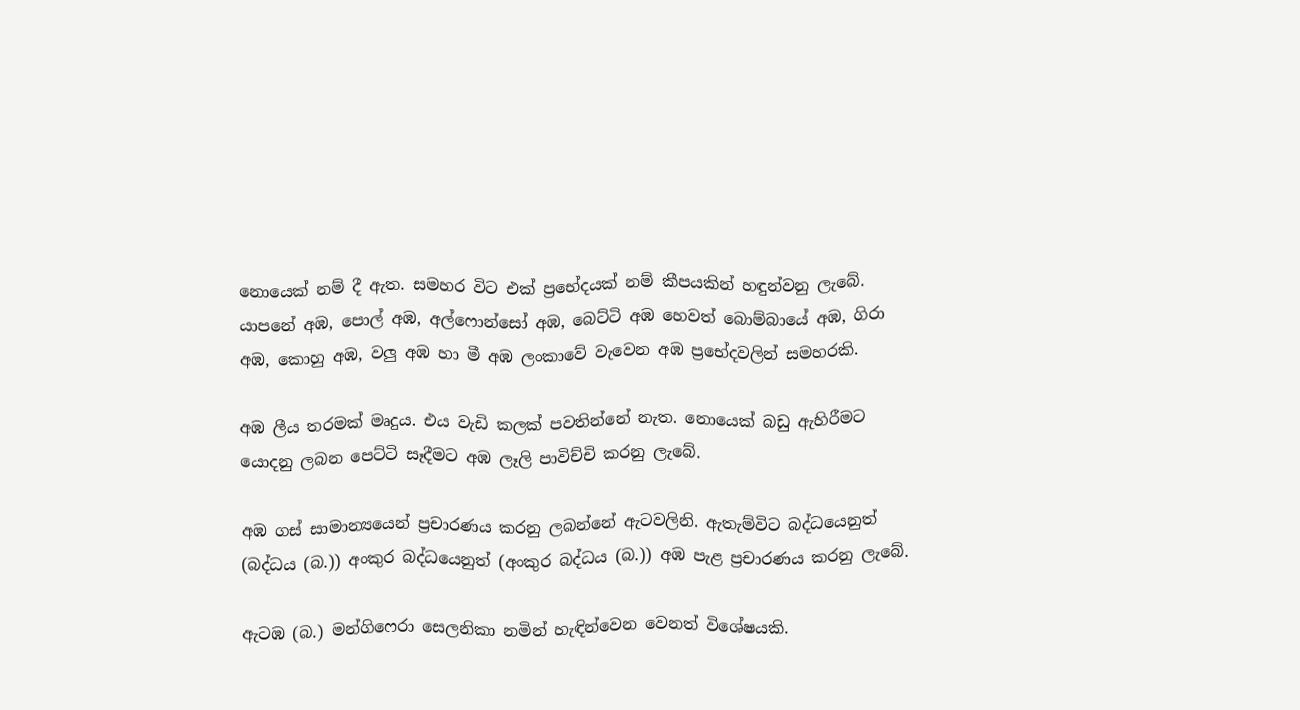නොයෙක් නම් දී ඇත. සමහර විට එක් ප්‍රභේදයක් නම් කීපයකින් හඳුන්වනු ලැබේ. යාපනේ අඹ, පොල් අඹ, අල්ෆොන්සෝ අඹ, බෙට්ටි අඹ හෙවත් බොම්බායේ අඹ, ගිරා අඹ, කොහු අඹ, වලු අඹ හා මී අඹ ලංකාවේ වැවෙන අඹ ප්‍රභේදවලින් සමහරකි.

අඹ ලීය තරමක් මෘදුය. එය වැඩි කලක් පවතින්නේ නැත. නොයෙක් බඩු ඇහිරීමට යොදනු ලබන පෙට්ටි සෑදීමට අඹ ලෑලි පාවිච්චි කරනු ලැබේ.

අඹ ගස් සාමාන්‍යයෙන් ප්‍රචාරණය කරනු ලබන්නේ ඇටවලිනි. ඇතැම්විට බද්ධයෙනුත් (බද්ධය (බ.)) අංකුර බද්ධයෙනුත් (අංකුර බද්ධය (බ.)) අඹ පැළ ප්‍රචාරණය කරනු ලැබේ.

ඇටඹ (බ.) මන්ගිෆෙරා සෙලනිකා නමින් හැඳින්වෙන වෙනත් විශේෂයකි.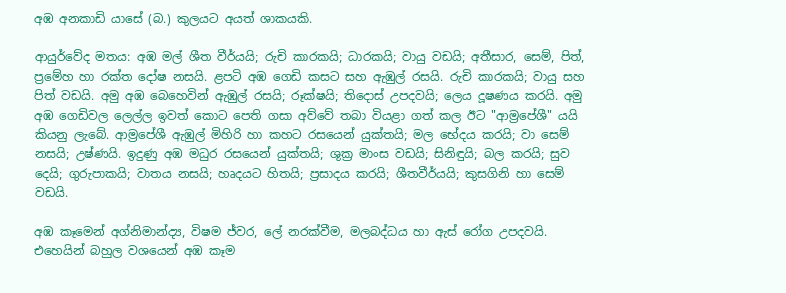අඹ අනකාඩි යාසේ (බ.) කුලයට අයත් ශාකයකි.

ආයුර්වේද මතය: අඹ මල් ශීත වීර්යයි; රුචි කාරකයි; ධාරකයි; වායු වඩයි; අතීසාර, සෙම්, පිත්, ප්‍රමේහ හා රක්ත දෝෂ නසයි. ළපටි අඹ ගෙඩි කසට සහ ඇඹුල් රසයි. රුචි කාරකයි; වායු සහ පිත් වඩයි. අමු අඹ බෙහෙවින් ඇඹුල් රසයි; රූක්ෂයි; තිදොස් උපදවයි; ලෙය දූෂණය කරයි. අමු අඹ ගෙඩිවල ලෙල්ල ඉවත් කොට පෙති ගසා අව්වේ තබා වියළා ගත් කල ඊට "ආම්‍රපේශී" යයි කියනු ලැබේ. ආම්‍රපේශී ඇඹුල් මිහිරි හා කහට රසයෙන් යුක්තයි; මල භේදය කරයි; වා සෙම් නසයි; උෂ්ණයි. ඉදුණු අඹ මධුර රසයෙන් යුක්තයි; ශුක්‍ර මාංස වඩයි; සිනිඳුයි; බල කරයි; සුව දෙයි; ගුරුපාකයි; වාතය නසයි; හෘදයට හිතයි; ප්‍රසාදය කරයි; ශීතවීර්යයි; කුසගිනි හා සෙම් වඩයි.

අඹ කෑමෙන් අග්නිමාන්ද්‍ය, විෂම ජ්වර, ලේ නරක්වීම, මලබද්ධය හා ඇස් රෝග උපදවයි. එහෙයින් බහුල වශයෙන් අඹ කෑම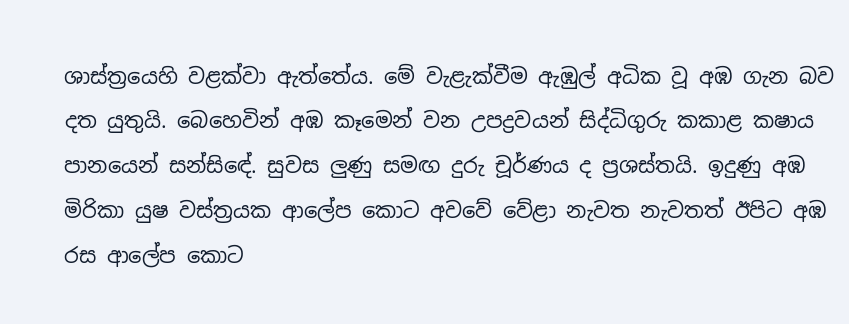ශාස්ත්‍රයෙහි වළක්වා ඇත්තේය. මේ වැළැක්වීම ඇඹුල් අධික වූ අඹ ගැන බව දත යුතුයි. බෙහෙවින් අඹ කෑමෙන් වන උපද්‍රවයන් සිද්ධිගුරු කකාළ කෂාය පානයෙන් සන්සි‍ඳේ. සුවස ලුණු සමඟ දුරු චූර්ණය ද ප්‍රශස්තයි. ඉදුණු අඹ මිරිකා යුෂ වස්ත්‍රයක ආලේප කොට අවවේ වේළා නැවත නැවතත් ඊපිට අඹ රස ආලේප කොට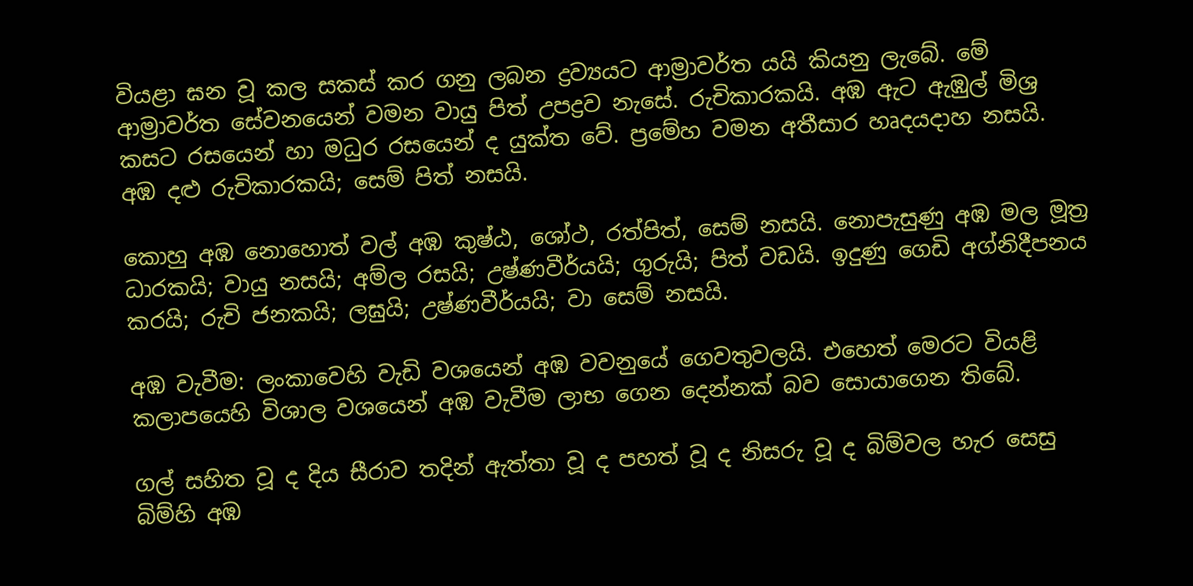වියළා ඝන වූ කල සකස් කර ගනු ලබන ද්‍රව්‍යයට ආම්‍රාවර්ත යයි කියනු ලැබේ. මේ ආම්‍රාවර්ත සේවනයෙන් වමන වායු පිත් උපද්‍රව නැසේ. රුචිකාරකයි. අඹ ඇට ඇඹුල් මිශ්‍ර කසට රසයෙන් හා මධුර රසයෙන් ද යුක්ත වේ. ප්‍රමේහ වමන අතීසාර හෘදයදාහ නසයි. අඹ දළු රුචිකාරකයි; සෙම් පිත් නසයි.

කොහු අඹ නොහොත් වල් අඹ කුෂ්ඨ, ශෝථ, රත්පිත්, සෙම් නසයි. නොපැසුණු අඹ මල මූත්‍ර ධාරකයි; වායු නසයි; අම්ල රසයි; උෂ්ණවීර්යයි; ගුරුයි; පිත් වඩයි. ඉදුණු ගෙඩි අග්නිදීපනය කරයි; රුචි ජනකයි; ලඝුයි; උෂ්ණවීර්යයි; වා සෙම් නසයි.

අඹ වැවීම: ලංකාවෙහි වැඩි වශයෙන් අඹ වවනුයේ ගෙවතුවලයි. එහෙත් මෙරට වියළි කලාපයෙහි විශාල වශයෙන් අඹ වැවීම ලාභ ගෙන දෙන්නක් බව සොයාගෙන තිබේ.

ගල් සහිත වූ ද දිය සීරාව තදින් ඇත්තා වූ ද පහත් වූ ද නිසරු වූ ද බිම්වල හැර සෙසු බිම්හි අඹ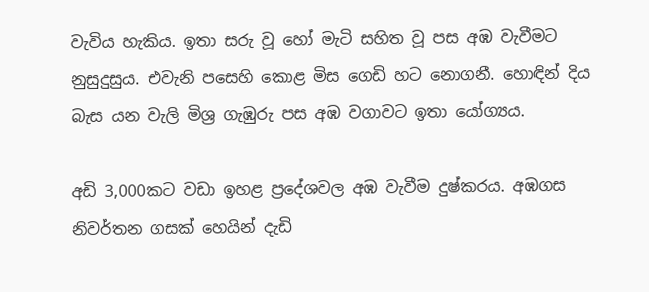වැවිය හැකිය. ඉතා සරු වූ හෝ මැටි සහිත වූ පස අඹ වැවීමට නුසුදුසුය. එවැනි පසෙහි කොළ මිස ගෙඩි හට නොගනී. හොඳින් දිය බැස යන වැලි මිශ්‍ර ගැඹුරු පස අඹ වගාවට ඉතා යෝග්‍යය.

අඩි 3,000කට වඩා ඉහළ ප්‍රදේශවල අඹ වැවීම දුෂ්කරය. අඹගස නිවර්තන ගසක් හෙයින් දැඩි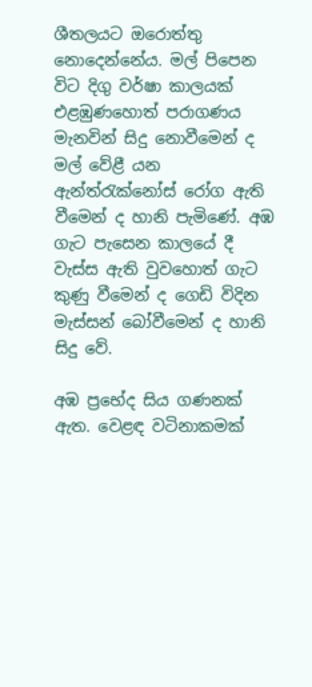ශීතලයට ඔරොත්තු නොදෙන්නේය. මල් පිපෙන විට දිගු වර්ෂා කාලයක් එළඹුණහොත් පරාගණය මැනවින් සිදු නොවීමෙන් ද මල් වේළී යන ඇන්ත්රැක්නෝස් රෝග ඇති වීමෙන් ද හානි පැමිණේ. අඹ ගැට පැසෙන කාලයේ දී වැස්ස ඇති වුවහොත් ගැට කුණු වීමෙන් ද ගෙඩි විදින මැස්සන් බෝවීමෙන් ද හානි සිදු වේ.

අඹ ප්‍රභේද සිය ගණනක් ඇත. වෙළඳ වටිනාකමක්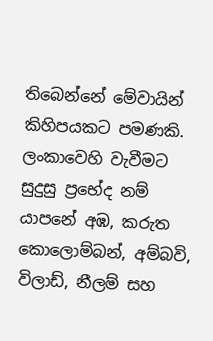තිබෙන්නේ මේවායින් කිහිපයකට පමණකි. ලංකාවෙහි වැවීමට සුදුසු ප්‍රභේද නම් යාපනේ අඹ, කරුත කොලොම්බන්, අම්බවි, විලාඩ්, නීලම් සහ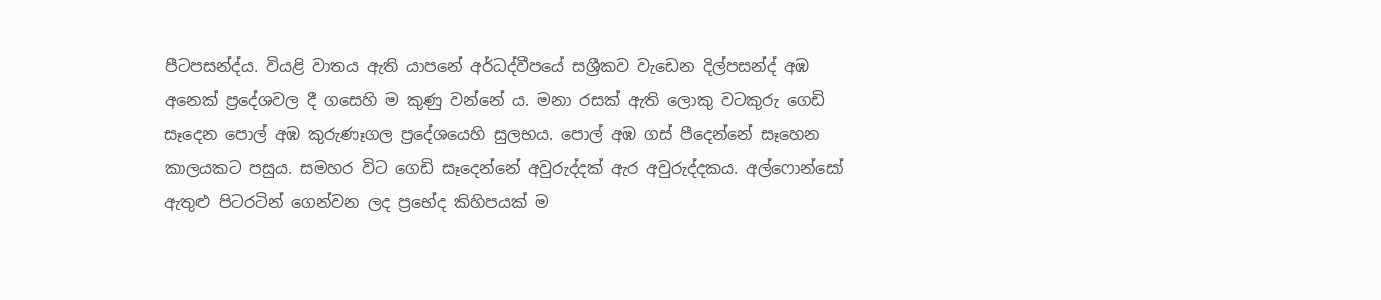පීටපසන්ද්ය. වියළි වාතය ඇති යාපනේ අර්ධද්වීපයේ සශ්‍රීකව වැඩෙන දිල්පසන්ද් අඹ අනෙක් ප්‍රදේශවල දී ගසෙහි ම කුණු වන්නේ ය. මනා රසක් ඇති ලොකු වටකුරු ගෙඩි සෑදෙන පොල් අඹ කුරුණෑගල ප්‍රදේශයෙහි සුලභය. පොල් අඹ ගස් පීදෙන්නේ සෑහෙන කාලයකට පසුය. සමහර විට ගෙඩි සෑදෙන්නේ අවුරුද්දක් ඇර අවුරුද්දකය. අල්ෆොන්සෝ ඇතුළු පිටරටින් ගෙන්වන ලද ප්‍රභේද කිහිපයක් ම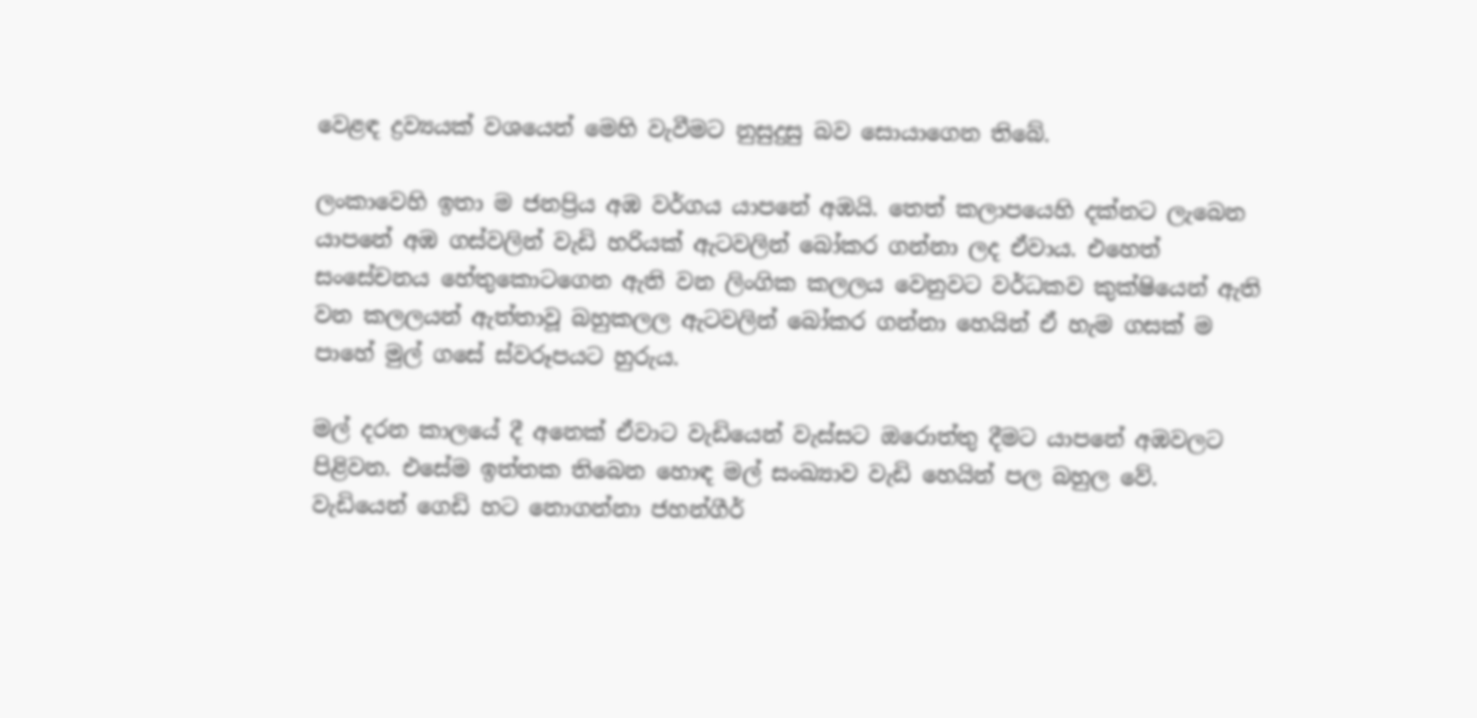වෙළඳ ද්‍රව්‍යයක් වශයෙන් මෙහි වැවීමට නුසුදුසු බව සොයාගෙන තිබේ.

ලංකාවෙහි ඉතා ම ජනප්‍රිය අඹ වර්ගය යාපනේ අඹයි. තෙත් කලාපයෙහි දක්නට ලැබෙන යාපනේ අඹ ගස්වලින් වැඩි හරියක් ඇටවලින් බෝකර ගන්නා ලද ඒවාය. එහෙත් සංසේචනය හේතුකොටගෙන ඇති වන ලිංගික කලලය වෙනුවට වර්ධකව කුක්ෂියෙන් ඇති වන කලලයන් ඇත්තාවූ බහුකලල ඇටවලින් බෝකර ගන්නා හෙයින් ඒ හැම ගසක් ම පාහේ මුල් ගසේ ස්වරූපයට හුරුය.

මල් දරන කාලයේ දී අනෙක් ඒවාට වැඩියෙන් වැස්සට ඔරොත්තු දීමට යාපනේ අඹවලට පිළිවන. එසේම ඉත්තක තිබෙන හොඳ මල් සංඛ්‍යාව වැඩි හෙයින් පල බහුල වේ. වැඩියෙන් ගෙඩි හට නොගන්නා ජහන්ගීර්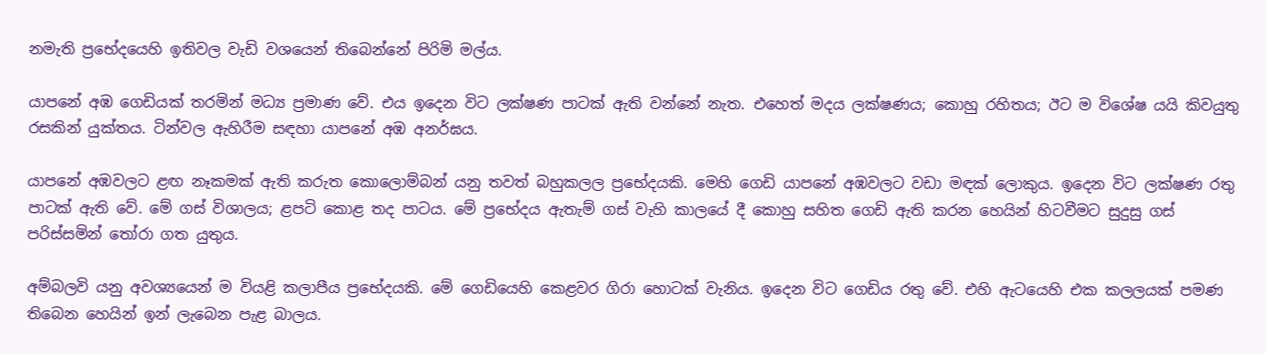නමැති ප්‍රභේදයෙහි ඉතිවල වැඩි වශයෙන් තිබෙන්නේ පිරිමි මල්ය.

යාපනේ අඹ ගෙඩියක් තරමින් මධ්‍ය ප්‍රමාණ වේ. එය ඉදෙන විට ලක්ෂණ පාටක් ඇති වන්නේ නැත. එහෙත් මදය ලක්ෂණය; කොහු රහිතය; ඊට ම විශේෂ යයි කිවයුතු රසකින් යුක්තය. ටින්වල ඇහිරීම සඳහා යාපනේ අඹ අනර්ඝය.

යාපනේ අඹවලට ළඟ නෑකමක් ඇති කරුත කොලොම්බන් යනු තවත් බහුකලල ප්‍රභේදයකි. මෙහි ගෙඩි යාපනේ අඹවලට වඩා මඳක් ලොකුය. ඉදෙන විට ලක්ෂණ රතු පාටක් ඇති වේ. මේ ගස් විශාලය; ළපටි කොළ තද පාටය. මේ ප්‍රභේදය ඇතැම් ගස් වැහි කාලයේ දී කොහු සහිත ගෙඩි ඇති කරන හෙයින් හිටවීමට සුදුසු ගස් පරිස්සමින් තෝරා ගත යුතුය.

අම්බලවි යනු අවශ්‍යයෙන් ම වියළි කලාපීය ‍ප්‍රභේදයකි. මේ ගෙඩියෙහි කෙළවර ගිරා හොටක් වැනිය. ඉදෙන විට ගෙඩිය රතු වේ. එහි ඇටයෙහි එක කලලයක් පමණ තිබෙන හෙයින් ඉන් ලැබෙන පැළ බාලය.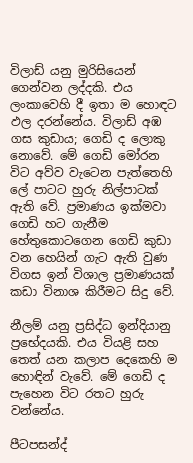විලාඩ් යනු මුරිසියෙන් ගෙන්වන ලද්දකි. එය ලංකාවෙහි දී ඉතා ම හොඳට ඵල දරන්නේය. විලාඩ් අඹ ගස කුඩාය; ගෙඩි ද ලොකු නොවේ. මේ ගෙඩි මෝරන විට අව්ව වැටෙන පැත්තෙහි ලේ පාටට හුරු නිල්පාටක් ඇති වේ. ප්‍රමාණය ඉක්මවා ගෙඩි හට ගැනීම හේතුකොටගෙන ගෙඩි කුඩා වන හෙයින් ගැට ඇති වුණ විගස ඉන් විශාල ප්‍රමාණයක් කඩා විනාශ කිරීමට සිදු වේ.

නීලම් යනු ප්‍රසිද්ධ ඉන්දියානු ප්‍රභේදයකි. එය වියළි සහ තෙත් යන කලාප දෙකෙහි ම හොඳින් වැවේ. මේ ගෙඩි ද පැහෙන විට රතට හුරු වන්නේය.

පීටපසන්ද්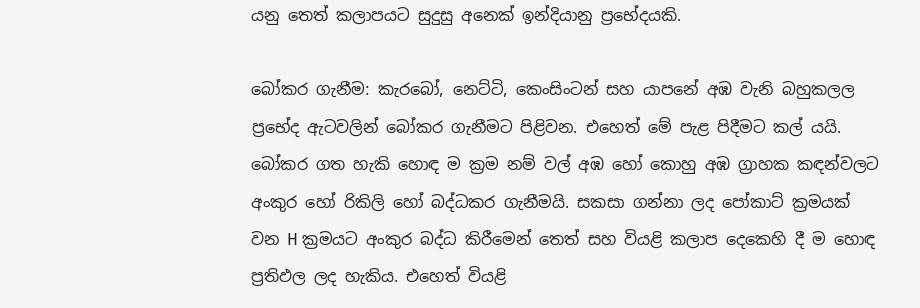යනු තෙත් කලාපයට සුදුසු අනෙක් ඉන්දියානු ප්‍රභේදයකි.

බෝකර ගැනීම: කැරබෝ, නෙට්ටි, කෙංසිංටන් සහ යාපනේ අඹ වැනි බහුකලල ප්‍රභේද ඇටවලින් බෝකර ගැනීමට පිළිවන. එහෙත් මේ පැළ පිදීමට කල් යයි. බෝකර ගත හැකි හොඳ ම ක්‍රම නම් වල් අඹ හෝ කොහු අඹ ග්‍රාහක කඳන්වලට අංකුර හෝ රිකිලි හෝ බද්ධකර ගැනීමයි. සකසා ගන්නා ලද පෝකාට් ක්‍රමයක් වන H ක්‍රමයට අංකුර බද්ධ කිරීමෙන් තෙත් සහ වියළි කලාප දෙකෙහි දී ම හොඳ ප්‍රතිඵල ලද හැකිය. එහෙත් වියළි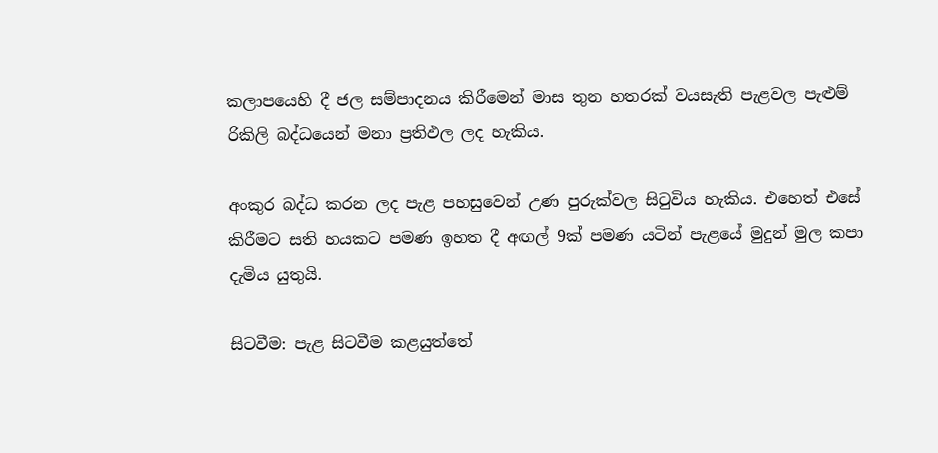කලාපයෙහි දී ජල සම්පාදනය කිරීමෙන් මාස තුන හතරක් වයසැති පැළවල පැළුම් රිකිලි බද්ධයෙන් මනා ප්‍රතිඵල ලද හැකිය.

අංකුර බද්ධ කරන ලද පැළ පහසුවෙන් උණ පුරුක්වල සිටුවිය හැකිය. එහෙත් එසේ කිරීමට සති හයකට පමණ ඉහත දී අඟල් 9ක් පමණ යටින් පැළයේ මුදුන් මුල කපා දැමිය යුතුයි.

සිටවීම: පැළ සිටවීම කළයුත්තේ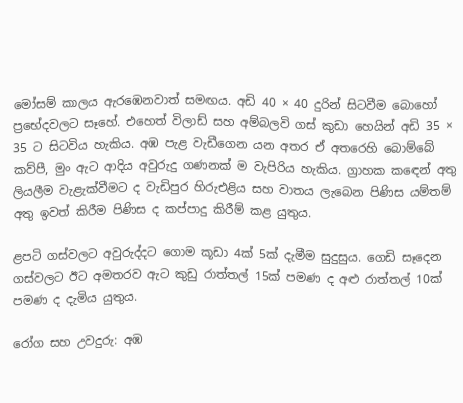මෝසම් කාලය ඇරඹෙනවාත් සමඟය. අඩි 40 × 40 දුරින් සිටවීම බොහෝ ප්‍රභේදවලට සෑහේ. එහෙත් විලාඩ් සහ අම්බලවි ගස් කුඩා හෙයින් අඩි 35 × 35 ට සිටවිය හැකිය. අඹ පැළ වැඩීගෙන යන අතර ඒ අතරෙහි බොම්බේ කව්පී, මුං ඇට ආදිය අවුරුදු ගණනක් ම වැපිරිය හැකිය. ග්‍රාහක ක‍ඳෙන් අතු ලියලීම වැළැක්වීමට ද වැඩිපුර හිරුඑළිය සහ වාතය ලැබෙන පිණිස යම්තම් අතු ඉවත් කිරීම පිණිස ද කප්පාදු කිරීම් කළ යුතුය.

ළපටි ගස්වලට අවුරුද්දට ‍ගොම කූඩා 4ක් 5ක් දැමීම සුදුසුය. ගෙඩි සෑදෙන ගස්වලට ඊට අමතරව ඇට කුඩු රාත්තල් 15ක් පමණ ද අළු රාත්තල් 10ක් පමණ ද දැමිය යුතුය.

රෝග සහ උවදුරු: අඹ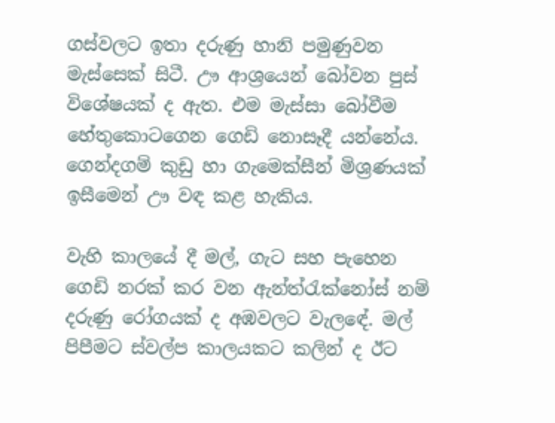ගස්වලට ඉතා දරුණු හානි පමුණුවන මැස්සෙක් සිටී. ඌ ආශ්‍රයෙන් බෝවන පුස් විශේෂයක් ද ඇත. එම මැස්සා බෝවීම හේතුකොටගෙන ගෙඩි නොසෑදී යන්නේය. ගෙන්දගම් කුඩු හා ගැමෙක්සීන් මිශ්‍රණයක් ඉසීමෙන් ඌ වඳ කළ හැකිය.

වැහි කාලයේ දී මල්, ගැට සහ පැහෙන ගෙඩි නරක් කර වන ඇන්ත්රැක්නෝස් නම් දරුණු රෝගයක් ද අඹවලට වැල‍ඳේ. මල් පිපීමට ස්වල්ප කාලයකට කලින් ද ඊට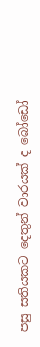පසු සතියකට දෙතුන් වාරයක් ද බෝඩෝ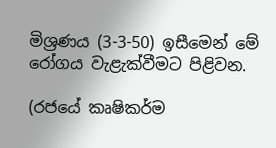මිශ්‍රණය (3-3-50) ඉසීමෙන් මේ රෝගය වැළැක්වීමට පිළිවන.

(රජයේ කෘෂිකර්ම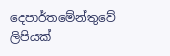දෙපාර්තමේන්තුවේ ලිපියක්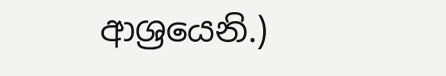ආශ්‍රයෙනි.)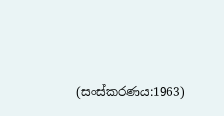(සංස්කරණය:1963)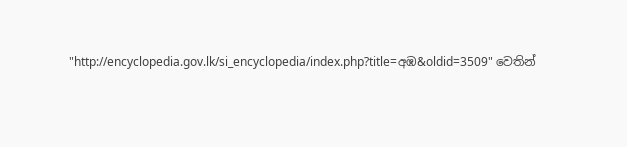"http://encyclopedia.gov.lk/si_encyclopedia/index.php?title=අඹ&oldid=3509" වෙතින්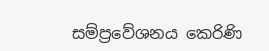සම්ප්‍රවේශනය කෙරිණි